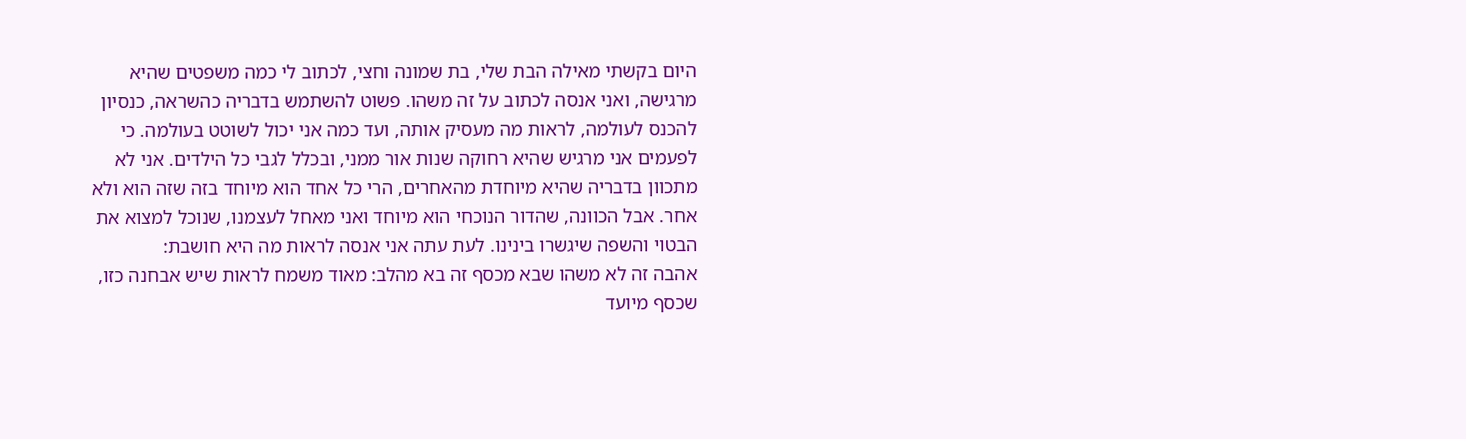היום בקשתי מאילה הבת שלי, בת שמונה וחצי, לכתוב לי כמה משפטים שהיא מרגישה, ואני אנסה לכתוב על זה משהו. פשוט להשתמש בדבריה כהשראה, כנסיון להכנס לעולמה, לראות מה מעסיק אותה, ועד כמה אני יכול לשוטט בעולמה. כי לפעמים אני מרגיש שהיא רחוקה שנות אור ממני, ובכלל לגבי כל הילדים. אני לא מתכוון בדבריה שהיא מיוחדת מהאחרים, הרי כל אחד הוא מיוחד בזה שזה הוא ולא אחר. אבל הכוונה, שהדור הנוכחי הוא מיוחד ואני מאחל לעצמנו, שנוכל למצוא את הבטוי והשפה שיגשרו בינינו. לעת עתה אני אנסה לראות מה היא חושבת:
אהבה זה לא משהו שבא מכסף זה בא מהלב: מאוד משמח לראות שיש אבחנה כזו, שכסף מיועד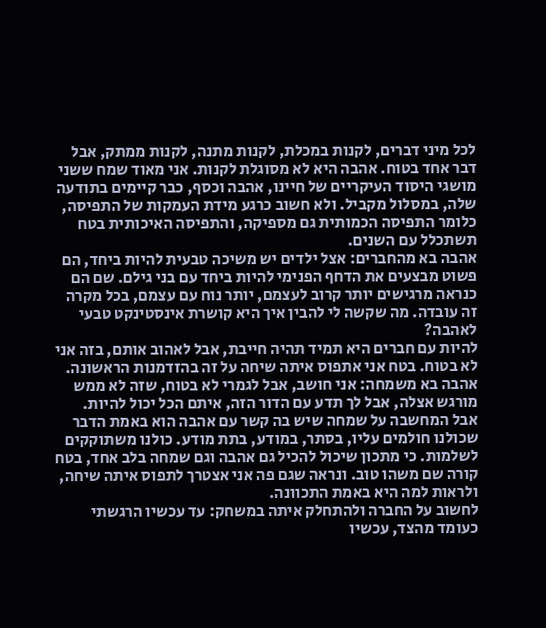לכל מיני דברים, לקנות במכלת, לקנות מתנה, לקנות ממתק, אבל דבר אחד בטוח. אהבה היא לא מסוגלת לקנות. אני מאוד שמח ששני מושגי היסוד העיקריים של חיינו, אהבה וכסף, כבר קיימים בתודעה שלה, במסלול מקביל. ולא חשוב כרגע מידת העמקות של התפיסה, כלומר התפיסה הכמותית גם מספיקה, והתפיסה האיכותית בטח תשתכלל עם השנים.
אהבה בא מהחברים: אצל ילדים יש משיכה טבעית להיות ביחד, הם פשוט מבצעים את הדחף הפנימי להיות ביחד עם בני גילם. שם הם כנראה מרגישים יותר קרוב לעצמם, יותר נוח עם עצמם, בכל מקרה זה עובדה. מה שקשה לי להבין איך היא קושרת אינסטינקט טבעי לאהבה?
להיות עם חברים היא תמיד תהיה חייבת, אבל לאהוב אותם, בזה אני לא בטוח. בטח אני אתפוס איתה שיחה על זה בהזדמנות הראשונה.
אהבה בא משמחה: אני חושב, אבל לגמרי לא בטוח, שזה לא ממש מורגש אצלה, אבל לך תדע עם הדור הזה, איתם הכל יכול להיות. אבל המחשבה על שמחה שיש בה קשר עם אהבה הוא באמת הדבר שכולנו חולמים עליו, בסתר, במודע, בתת מודע. כולנו משתוקקים לשלמות. כי מתכון שיכול להכיל גם אהבה וגם שמחה בלב אחד, בטח קורה שם משהו טוב. ונראה שגם פה אני אצטרך לתפוס איתה שיחה, ולראות למה היא באמת התכוונה.
לחשוב על החברה ולהתחלק איתה במשחק: עד עכשיו הרגשתי כעומד מהצד, עכשיו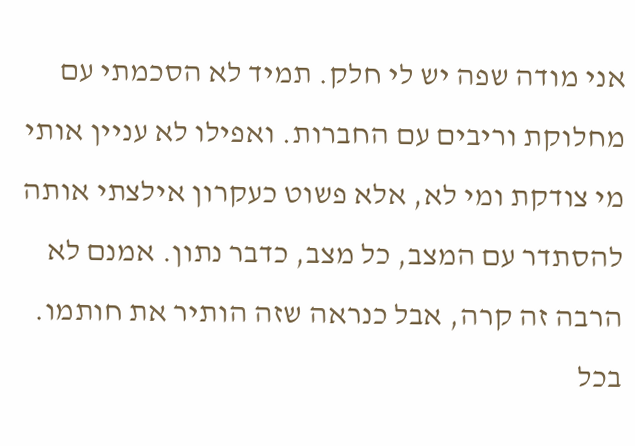אני מודה שפה יש לי חלק. תמיד לא הסכמתי עם מחלוקת וריבים עם החברות. ואפילו לא עניין אותי מי צודקת ומי לא, אלא פשוט כעקרון אילצתי אותה להסתדר עם המצב, כל מצב, כדבר נתון. אמנם לא הרבה זה קרה, אבל כנראה שזה הותיר את חותמו. בכל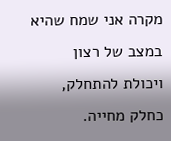מקרה אני שמח שהיא במצב של רצון ויכולת להתחלק, כחלק מחייה.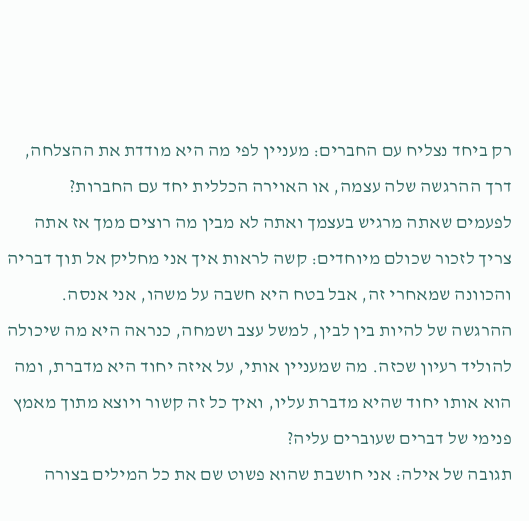רק ביחד נצליח עם החברים: מעניין לפי מה היא מודדת את ההצלחה, דרך ההרגשה שלה עצמה, או האוירה הכללית יחד עם החברות?
לפעמים שאתה מרגיש בעצמך ואתה לא מבין מה רוצים ממך אז אתה צריך לזכור שכולם מיוחדים: קשה לראות איך אני מחליק אל תוך דבריה והכוונה שמאחרי זה, אבל בטח היא חשבה על משהו, אני אנסה. ההרגשה של להיות בין לבין, למשל עצב ושמחה, כנראה היא מה שיכולה להוליד רעיון שכזה. מה שמעניין אותי, על איזה יחוד היא מדברת, ומה הוא אותו יחוד שהיא מדברת עליו, ואיך כל זה קשור ויוצא מתוך מאמץ פנימי של דברים שעוברים עליה?
תגובה של אילה: אני חושבת שהוא פשוט שם את כל המילים בצורה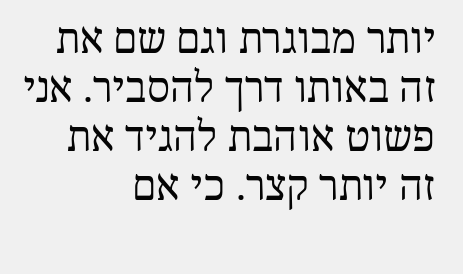יותר מבוגרת וגם שם את זה באותו דרך להסביר. אני פשוט אוהבת להגיד את זה יותר קצר. כי אם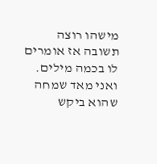מישהו רוצה תשובה אז אומרים לו בכמה מילים. ואני מאד שמחה שהוא ביקש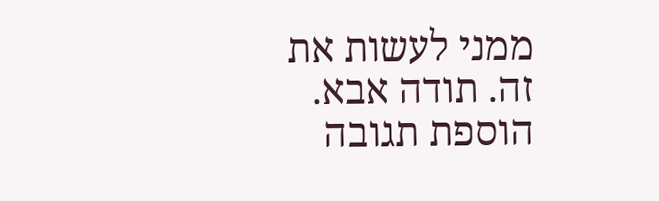ממני לעשות את זה. תודה אבא.
הוספת תגובה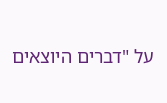על "דברים היוצאים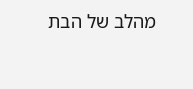מהלב של הבת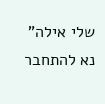שלי אילה"
נא להתחבר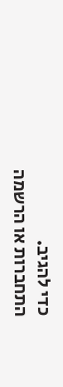כדי להגיב.
התחברות או הרשמה